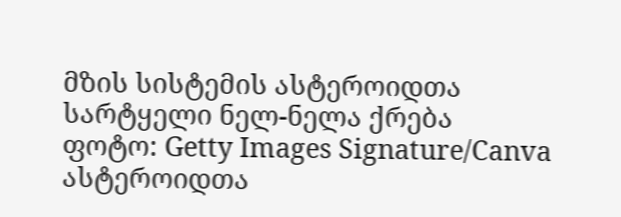მზის სისტემის ასტეროიდთა სარტყელი ნელ-ნელა ქრება
ფოტო: Getty Images Signature/Canva
ასტეროიდთა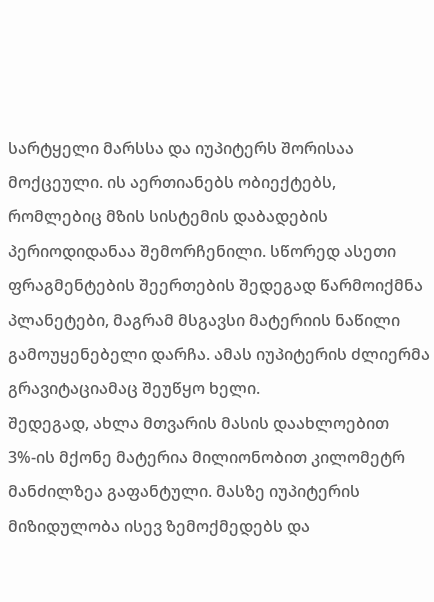სარტყელი მარსსა და იუპიტერს შორისაა მოქცეული. ის აერთიანებს ობიექტებს, რომლებიც მზის სისტემის დაბადების პერიოდიდანაა შემორჩენილი. სწორედ ასეთი ფრაგმენტების შეერთების შედეგად წარმოიქმნა პლანეტები, მაგრამ მსგავსი მატერიის ნაწილი გამოუყენებელი დარჩა. ამას იუპიტერის ძლიერმა გრავიტაციამაც შეუწყო ხელი.
შედეგად, ახლა მთვარის მასის დაახლოებით 3%-ის მქონე მატერია მილიონობით კილომეტრ მანძილზეა გაფანტული. მასზე იუპიტერის მიზიდულობა ისევ ზემოქმედებს და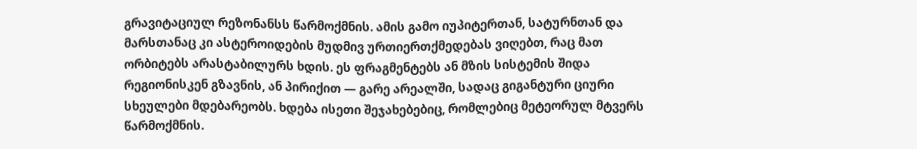გრავიტაციულ რეზონანსს წარმოქმნის. ამის გამო იუპიტერთან, სატურნთან და მარსთანაც კი ასტეროიდების მუდმივ ურთიერთქმედებას ვიღებთ, რაც მათ ორბიტებს არასტაბილურს ხდის. ეს ფრაგმენტებს ან მზის სისტემის შიდა რეგიონისკენ გზავნის, ან პირიქით — გარე არეალში, სადაც გიგანტური ციური სხეულები მდებარეობს. ხდება ისეთი შეჯახებებიც, რომლებიც მეტეორულ მტვერს წარმოქმნის.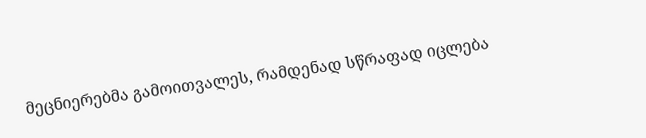მეცნიერებმა გამოითვალეს, რამდენად სწრაფად იცლება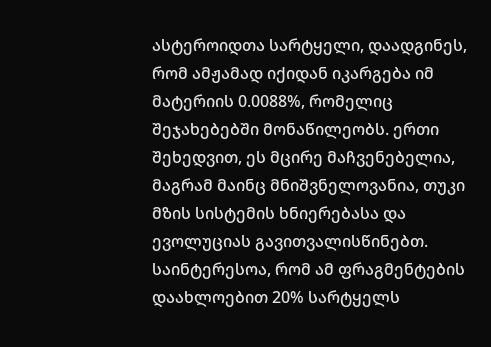ასტეროიდთა სარტყელი, დაადგინეს, რომ ამჟამად იქიდან იკარგება იმ მატერიის 0.0088%, რომელიც შეჯახებებში მონაწილეობს. ერთი შეხედვით, ეს მცირე მაჩვენებელია, მაგრამ მაინც მნიშვნელოვანია, თუკი მზის სისტემის ხნიერებასა და ევოლუციას გავითვალისწინებთ.
საინტერესოა, რომ ამ ფრაგმენტების დაახლოებით 20% სარტყელს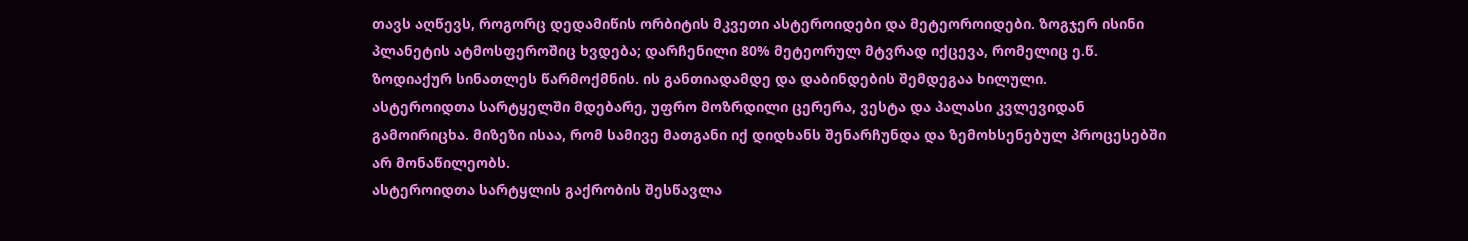თავს აღწევს, როგორც დედამიწის ორბიტის მკვეთი ასტეროიდები და მეტეოროიდები. ზოგჯერ ისინი პლანეტის ატმოსფეროშიც ხვდება; დარჩენილი 80% მეტეორულ მტვრად იქცევა, რომელიც ე.წ. ზოდიაქურ სინათლეს წარმოქმნის. ის განთიადამდე და დაბინდების შემდეგაა ხილული.
ასტეროიდთა სარტყელში მდებარე, უფრო მოზრდილი ცერერა, ვესტა და პალასი კვლევიდან გამოირიცხა. მიზეზი ისაა, რომ სამივე მათგანი იქ დიდხანს შენარჩუნდა და ზემოხსენებულ პროცესებში არ მონაწილეობს.
ასტეროიდთა სარტყლის გაქრობის შესწავლა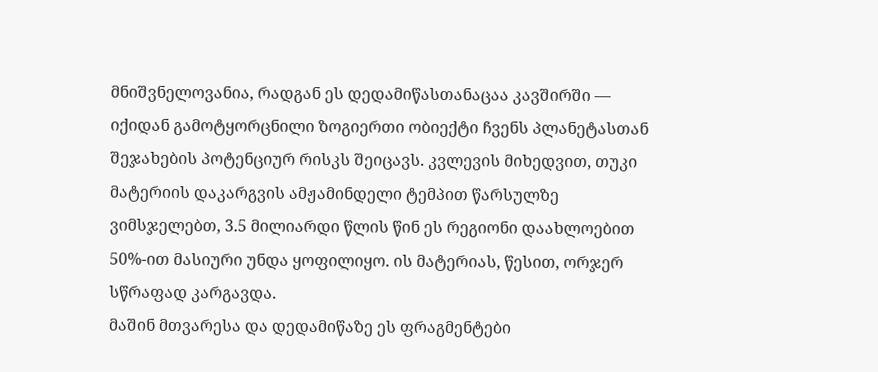მნიშვნელოვანია, რადგან ეს დედამიწასთანაცაა კავშირში — იქიდან გამოტყორცნილი ზოგიერთი ობიექტი ჩვენს პლანეტასთან შეჯახების პოტენციურ რისკს შეიცავს. კვლევის მიხედვით, თუკი მატერიის დაკარგვის ამჟამინდელი ტემპით წარსულზე ვიმსჯელებთ, 3.5 მილიარდი წლის წინ ეს რეგიონი დაახლოებით 50%-ით მასიური უნდა ყოფილიყო. ის მატერიას, წესით, ორჯერ სწრაფად კარგავდა.
მაშინ მთვარესა და დედამიწაზე ეს ფრაგმენტები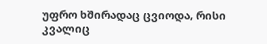უფრო ხშირადაც ცვიოდა, რისი კვალიც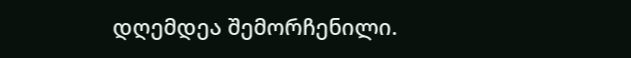დღემდეა შემორჩენილი.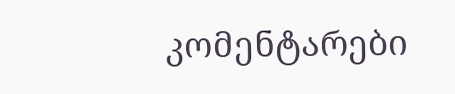კომენტარები